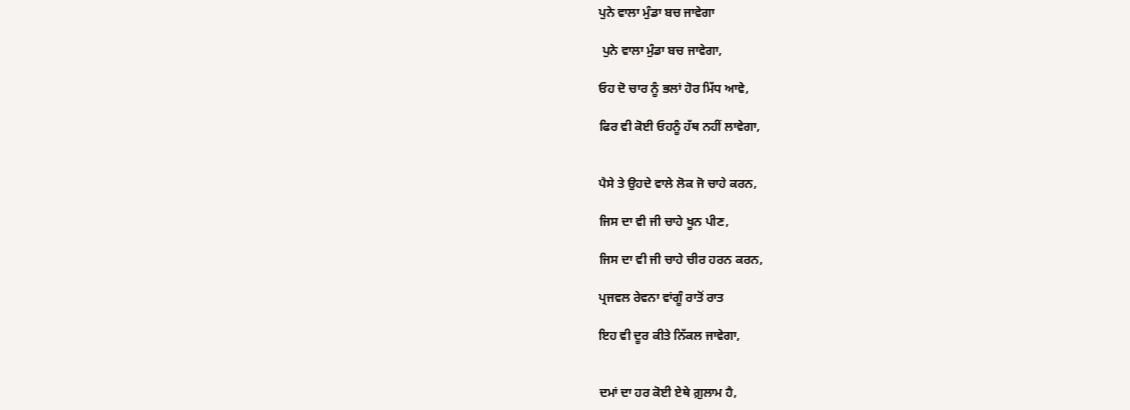ਪੁਨੇ ਵਾਲਾ ਮੁੰਡਾ ਬਚ ਜਾਵੇਗਾ

 ਪੁਨੇ ਵਾਲਾ ਮੁੰਡਾ ਬਚ ਜਾਵੇਗਾ,

ਓਹ ਦੋ ਚਾਰ ਨੂੰ ਭਲਾਂ ਹੋਰ ਮਿੱਧ ਆਵੇ,

ਫਿਰ ਵੀ ਕੋਈ ਓਹਨੂੰ ਹੱਥ ਨਹੀਂ ਲਾਵੇਗਾ,


ਪੈਸੇ ਤੇ ਉਹਦੇ ਵਾਲੇ ਲੋਕ ਜੋ ਚਾਹੇ ਕਰਨ,

ਜਿਸ ਦਾ ਵੀ ਜੀ ਚਾਹੇ ਖੂਨ ਪੀਣ,

ਜਿਸ ਦਾ ਵੀ ਜੀ ਚਾਹੇ ਚੀਰ ਹਰਨ ਕਰਨ,

ਪ੍ਰਜਵਲ ਰੇਵਨਾ ਵਾਂਗੂੰ ਰਾਤੋਂ ਰਾਤ

ਇਹ ਵੀ ਦੂਰ ਕੀਤੇ ਨਿੱਕਲ ਜਾਵੇਗਾ,


ਦਮਾਂ ਦਾ ਹਰ ਕੋਈ ਏਥੇ ਗ਼ੁਲਾਮ ਹੈ,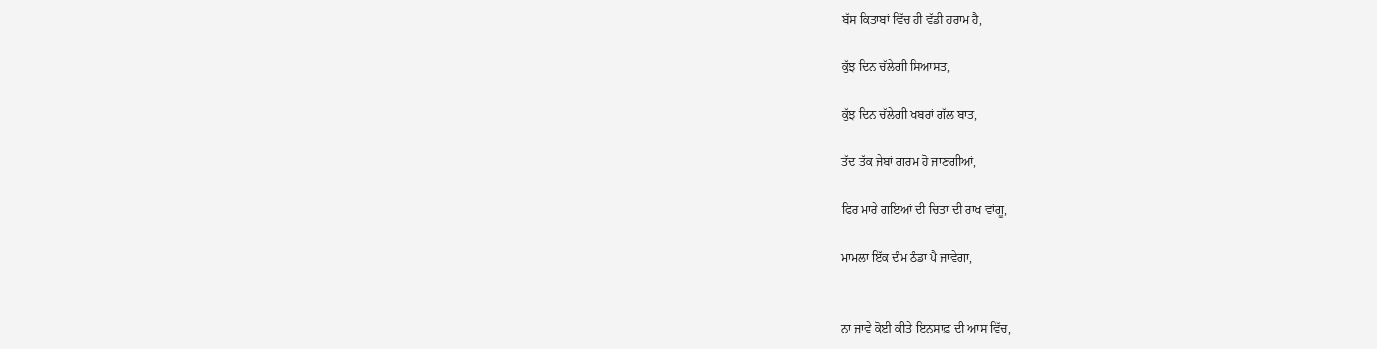ਬੱਸ ਕਿਤਾਬਾਂ ਵਿੱਚ ਹੀ ਵੱਡੀ ਹਰਾਮ ਹੈ,

ਕੁੱਝ ਦਿਨ ਚੱਲੇਗੀ ਸਿਆਸਤ,

ਕੁੱਝ ਦਿਨ ਚੱਲੇਗੀ ਖਬਰਾਂ ਗੱਲ ਬਾਤ,

ਤੱਦ ਤੱਕ ਜੇਬਾਂ ਗਰਮ ਹੋ ਜਾਣਗੀਆਂ,

ਫਿਰ ਮਾਰੇ ਗਇਆਂ ਦੀ ਚਿਤਾ ਦੀ ਰਾਖ ਵਾਂਗੂ,

ਮਾਮਲਾ ਇੱਕ ਦੰਮ ਠੰਡਾ ਪੈ ਜਾਵੇਗਾ,


ਨਾ ਜਾਵੇ ਕੋਈ ਕੀਤੇ ਇਨਸਾਫ਼ ਦੀ ਆਸ ਵਿੱਚ,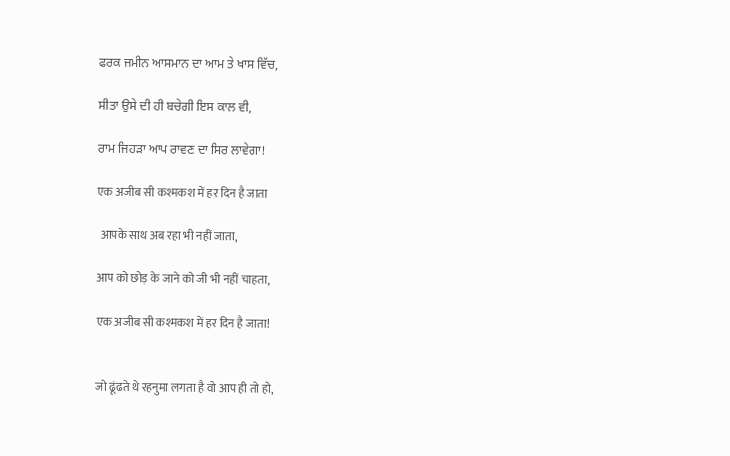ਫਰਕ ਜਮੀਨ ਆਸਮਾਨ ਦਾ ਆਮ ਤੇ ਖਾਸ ਵਿੱਚ,

ਸੀਤਾ ਉਸੇ ਦੀ ਹੀ ਬਚੇਗੀ ਇਸ ਕਾਲ ਵੀ,

ਰਾਮ ਜਿਹੜਾ ਆਪ ਰਾਵਣ ਦਾ ਸਿਰ ਲਾਵੇਗਾ!

एक अजीब सी कश्मकश में हर दिन है जाता

 आपके साथ अब रहा भी नहीं जाता,

आप को छोड़ के जाने को जी भी नहीं चाहता,

एक अजीब सी कश्मकश में हर दिन है जाता!


जो ढूंढते थे रहनुमा लगता है वो आप ही तो हो,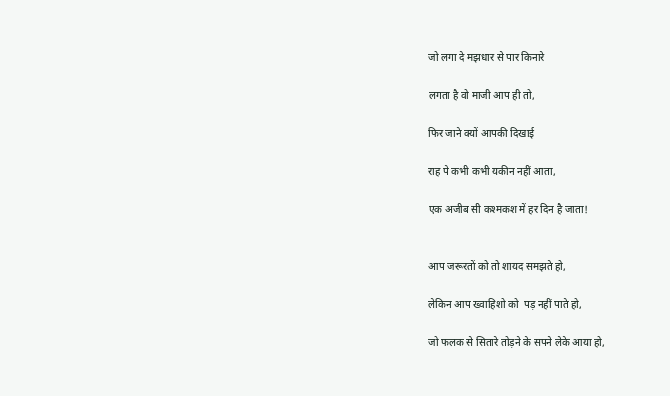जो लगा दे मझधार से पार किनारे

लगता है वो माजी आप ही तो,

फिर जाने क्यों आपकी दिखाई

राह पे कभी कभी यकीन नहीं आता,

एक अजीब सी कश्मकश में हर दिन है जाता!


आप जरूरतों को तो शायद समझते हो,

लेकिन आप ख्वाहिशो को  पड़ नहीं पाते हो,

जो फलक से सितारे तोड़ने के सपने लेके आया हो,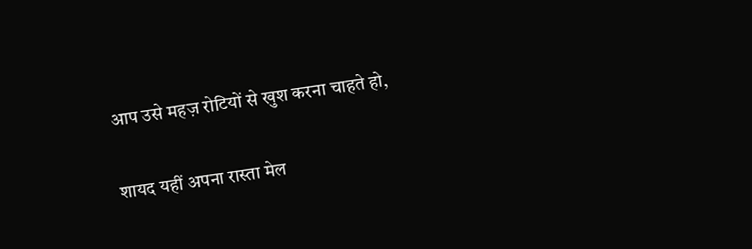आप उसे महज़ रोटियों से खुश करना चाहते हो,

शायद यहीं अपना रास्ता मेल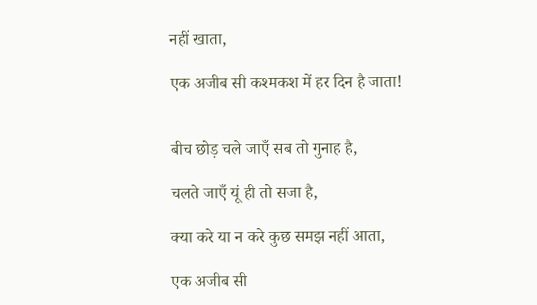नहीं खाता,

एक अजीब सी कश्मकश में हर दिन है जाता!


बीच छोड़ चले जाएँ सब तो गुनाह है,

चलते जाएँ यूं ही तो सजा है,

क्या करे या न करे कुछ समझ नहीं आता,

एक अजीब सी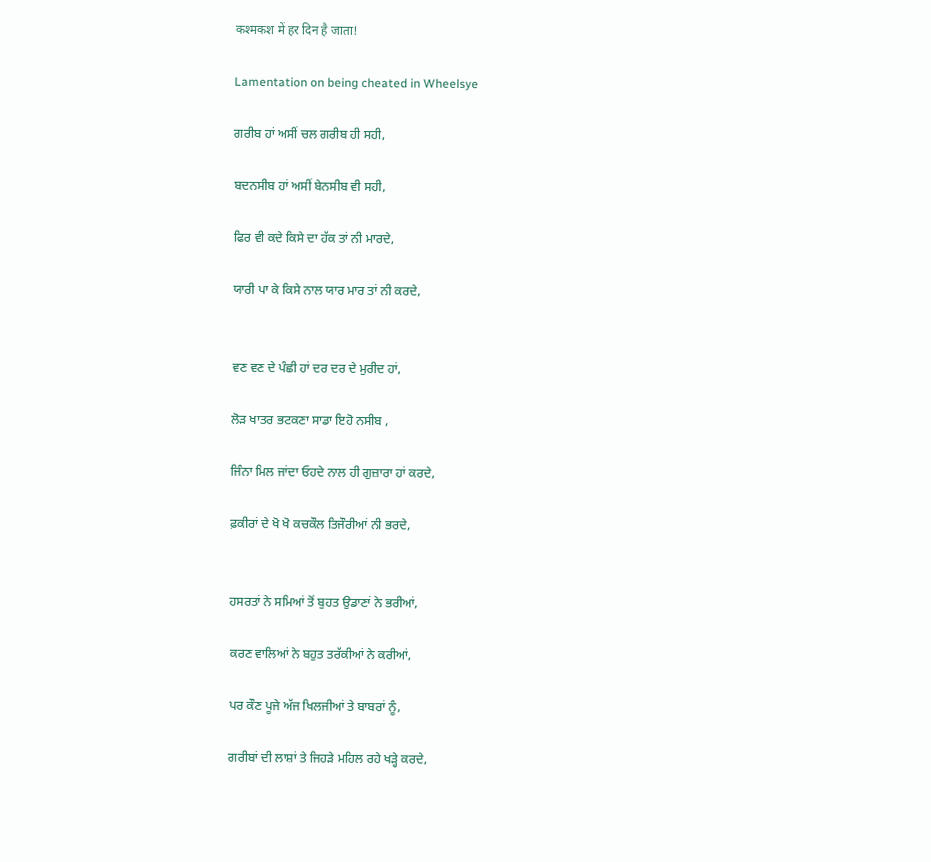कश्मकश में हर दिन है जाता!

Lamentation on being cheated in Wheelsye

ਗਰੀਬ ਹਾਂ ਅਸੀਂ ਚਲ ਗਰੀਬ ਹੀ ਸਹੀ,

ਬਦਨਸੀਬ ਹਾਂ ਅਸੀਂ ਬੇਨਸੀਬ ਵੀ ਸਹੀ,

ਫਿਰ ਵੀ ਕਦੇ ਕਿਸੇ ਦਾ ਹੱਕ ਤਾਂ ਨੀ ਮਾਰਦੇ,

ਯਾਰੀ ਪਾ ਕੇ ਕਿਸੇ ਨਾਲ ਯਾਰ ਮਾਰ ਤਾਂ ਨੀ ਕਰਦੇ,


ਵਣ ਵਣ ਦੇ ਪੰਛੀ ਹਾਂ ਦਰ ਦਰ ਦੇ ਮੁਰੀਦ ਹਾਂ,

ਲੋੜ ਖਾਤਰ ਭਟਕਣਾ ਸਾਡਾ ਇਹੋ ਨਸੀਬ ,

ਜਿੰਨਾ ਮਿਲ ਜਾਂਦਾ ਓਹਦੇ ਨਾਲ ਹੀ ਗੁਜ਼ਾਰਾ ਹਾਂ ਕਰਦੇ,

ਫ਼ਕੀਰਾਂ ਦੇ ਖੋ ਖੋ ਕਚਕੌਲ ਤਿਜੌਰੀਆਂ ਨੀ ਭਰਦੇ,


ਹਸਰਤਾਂ ਨੇ ਸਮਿਆਂ ਤੋਂ ਬੁਹਤ ਉਡਾਣਾਂ ਨੇ ਭਰੀਆਂ,

ਕਰਣ ਵਾਲਿਆਂ ਨੇ ਬਹੁਤ ਤਰੱਕੀਆਂ ਨੇ ਕਰੀਆਂ,

ਪਰ ਕੌਣ ਪੂਜੇ ਅੱਜ ਖਿਲਜੀਆਂ ਤੇ ਬਾਬਰਾਂ ਨੂੰ,

ਗਰੀਬਾਂ ਦੀ ਲਾਸ਼ਾਂ ਤੇ ਜਿਹੜੇ ਮਹਿਲ ਰਹੇ ਖੜ੍ਹੇ ਕਰਦੇ,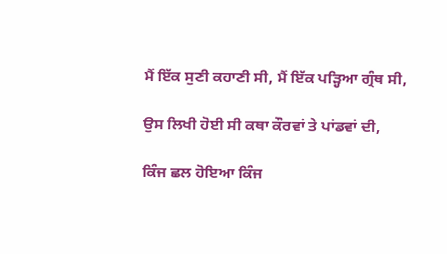ਮੈਂ ਇੱਕ ਸੁਣੀ ਕਹਾਣੀ ਸੀ, ਮੈਂ ਇੱਕ ਪੜ੍ਹਿਆ ਗ੍ਰੰਥ ਸੀ,

ਉਸ ਲਿਖੀ ਹੋਈ ਸੀ ਕਥਾ ਕੌਰਵਾਂ ਤੇ ਪਾਂਡਵਾਂ ਦੀ,

ਕਿੰਜ ਛਲ ਹੋਇਆ ਕਿੰਜ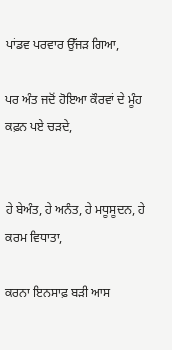ਪਾਂਡਵ ਪਰਵਾਰ ਉੱਜੜ ਗਿਆ,

ਪਰ ਅੰਤ ਜਦੋਂ ਹੋਇਆ ਕੌਰਵਾਂ ਦੇ ਮੂੰਹ ਕਫ਼ਨ ਪਏ ਚੜਦੇ,


ਹੇ ਬੇਅੰਤ, ਹੇ ਅਨੰਤ, ਹੇ ਮਧੂਸੂਦਨ, ਹੇ ਕਰਮ ਵਿਧਾਤਾ,

ਕਰਨਾ ਇਨਸਾਫ਼ ਬੜੀ ਆਸ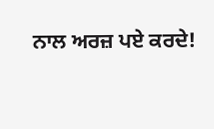ਨਾਲ ਅਰਜ਼ ਪਏ ਕਰਦੇ!